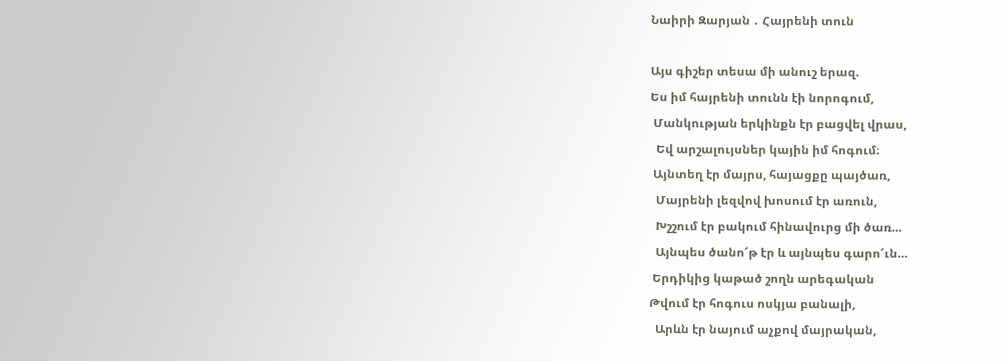Նաիրի Զարյան ․ Հայրենի տուն

Այս գիշեր տեսա մի անուշ երազ.
Ես իմ հայրենի տունն էի նորոգում,
 Մանկության երկինքն էր բացվել վրաս,
  Եվ արշալույսներ կային իմ հոգում։
 Այնտեղ էր մայրս, հայացքը պայծառ,
  Մայրենի լեզվով խոսում էր առուն,
  Խշշում էր բակում հինավուրց մի ծառ…
  Այնպես ծանո՜թ էր և այնպես գարո՜ւն…
 Երդիկից կաթած շողն արեգական
Թվում էր հոգուս ոսկյա բանալի,
  Արևն էր նայում աչքով մայրական,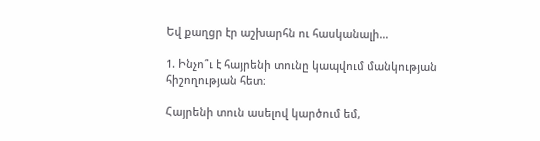Եվ քաղցր էր աշխարհն ու հասկանալի…

1. Ինչո՞ւ է հայրենի տունը կապվում մանկության հիշողության հետ։

Հայրենի տուն ասելով կարծում եմ,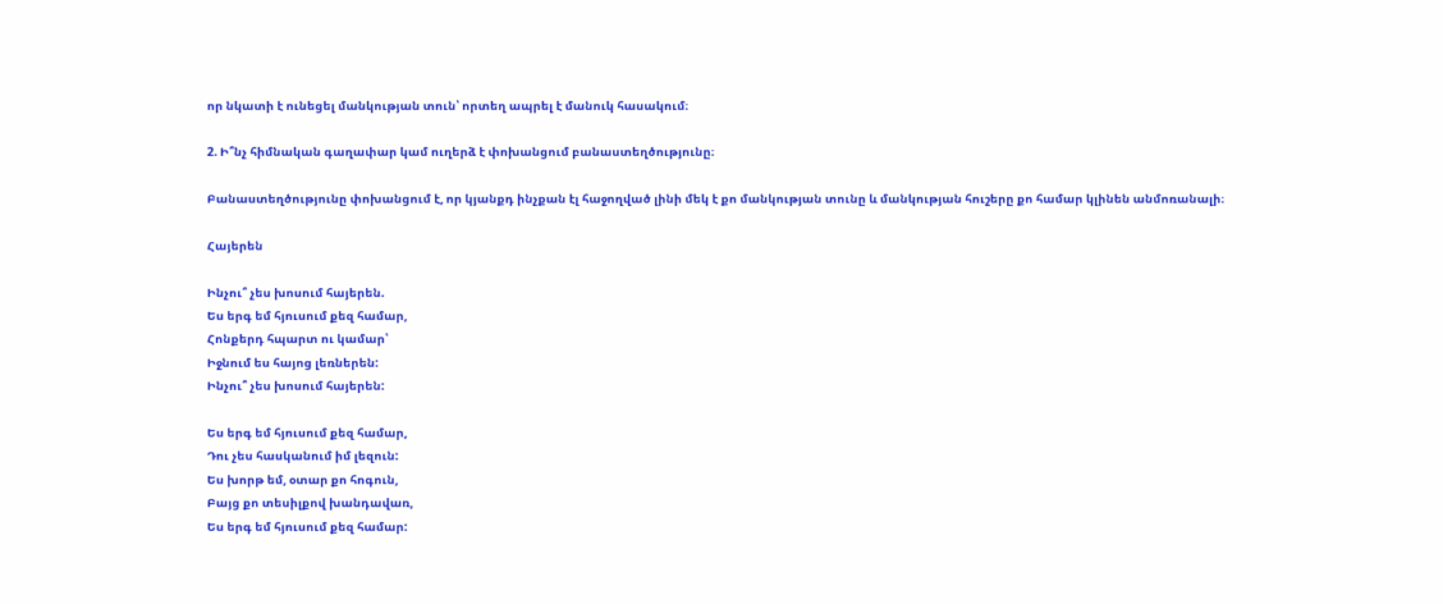որ նկատի է ունեցել մանկության տուն՝ որտեղ ապրել է մանուկ հասակում։

2. Ի՞նչ հիմնական գաղափար կամ ուղերձ է փոխանցում բանաստեղծությունը։

Բանաստեղծությունը փոխանցում է, որ կյանքդ ինչքան էլ հաջողված լինի մեկ է քո մանկության տունը և մանկության հուշերը քո համար կլինեն անմոռանալի։

Հայերեն

Ինչու՞ չես խոսում հայերեն.
Ես երգ եմ հյուսում քեզ համար,
Հոնքերդ հպարտ ու կամար՝
Իջնում ես հայոց լեռներեն:
Ինչու՞ չես խոսում հայերեն:

Ես երգ եմ հյուսում քեզ համար,
Դու չես հասկանում իմ լեզուն:
Ես խորթ եմ, օտար քո հոգուն,
Բայց քո տեսիլքով խանդավառ,
Ես երգ եմ հյուսում քեզ համար: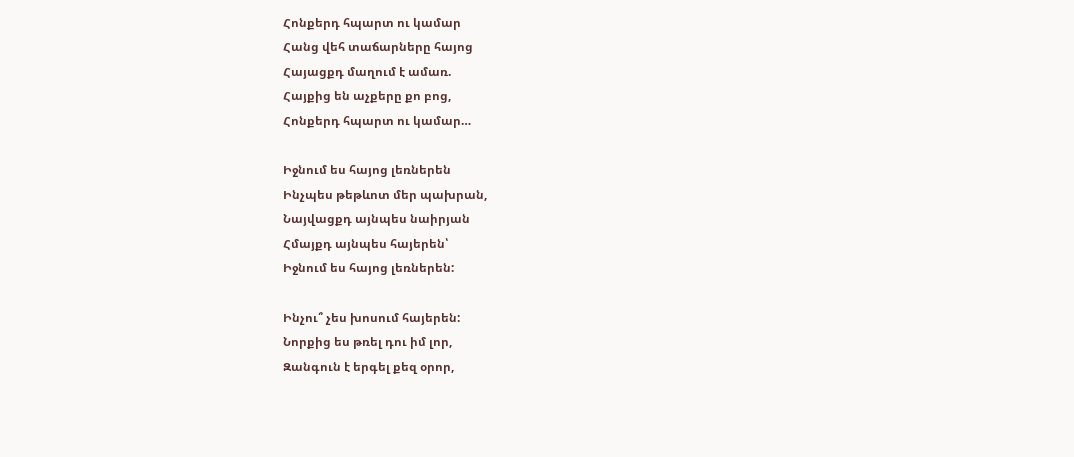Հոնքերդ հպարտ ու կամար
Հանց վեհ տաճարները հայոց
Հայացքդ մաղում է ամառ.
Հայքից են աչքերը քո բոց,
Հոնքերդ հպարտ ու կամար…

Իջնում ես հայոց լեռներեն
Ինչպես թեթևոտ մեր պախրան,
Նայվացքդ այնպես նաիրյան
Հմայքդ այնպես հայերեն՝
Իջնում ես հայոց լեռներեն:

Ինչու՞ չես խոսում հայերեն:
Նորքից ես թռել դու իմ լոր,
Զանգուն է երգել քեզ օրոր,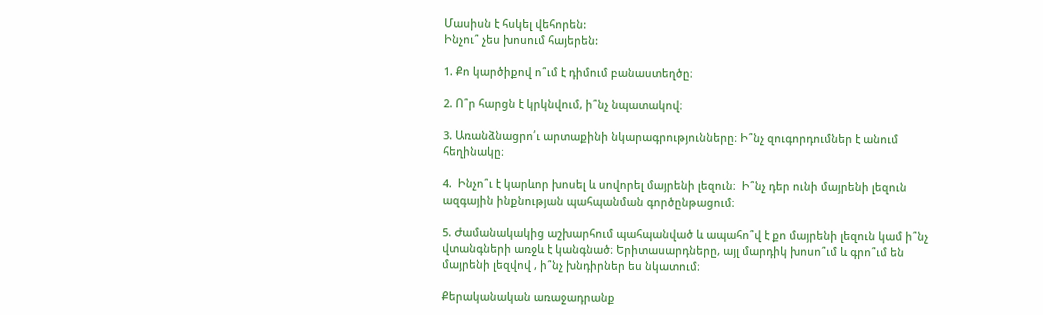Մասիսն է հսկել վեհորեն:
Ինչու՞ չես խոսում հայերեն:

1. Քո կարծիքով ո՞ւմ է դիմում բանաստեղծը։

2. Ո՞ր հարցն է կրկնվում, ի՞նչ նպատակով։

3. Առանձնացրո՛ւ արտաքինի նկարագրությունները։ Ի՞նչ զուգորդումներ է անում հեղինակը։

4.  Ինչո՞ւ է կարևոր խոսել և սովորել մայրենի լեզուն։  Ի՞նչ դեր ունի մայրենի լեզուն ազգային ինքնության պահպանման գործընթացում։

5. Ժամանակակից աշխարհում պահպանված և ապահո՞վ է քո մայրենի լեզուն կամ ի՞նչ վտանգների առջև է կանգնած։ Երիտասարդները, այլ մարդիկ խոսո՞ւմ և գրո՞ւմ են մայրենի լեզվով , ի՞նչ խնդիրներ ես նկատում։

Քերականական առաջադրանք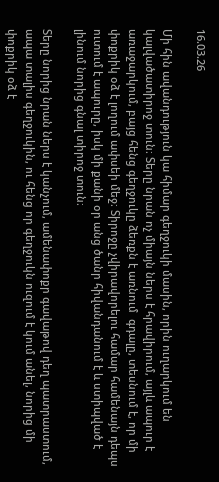16.03.26

Մի հին ավանդություն կա հիմար գեղջուկի մասին, որին ուղարկում են կալվածատիրոջ տուն։ Տերը նրան ոչ միայն ներս է հրավիրում, այլև ապուր է առաջարկում, բայց հենց գեղջուկը ձեռքն է առնում  գդալը, տեսնում է, որ մի փոքրիկ օձ է լողում ափսեի մեջ։ Տիրոջը չվիրավորելու համար համենայն դեպս ուտում է ապուրը, իսկ մի քանի օր անց ծանր հիվանդանում է և ստիպված է լինում նորից գնալ տիրոջ տուն։

Տերը նորից նրան ներս է կանչում, ամենափոքր գավաթով դեղ պատրաստում, ապա տալիս գեղջուկին, ու հենց որ գեղջուկն ուզում է կում անել, նորից մի փոքրիկ օձ է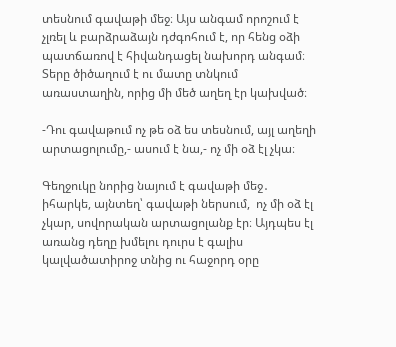տեսնում գավաթի մեջ։ Այս անգամ որոշում է չլռել և բարձրաձայն դժգոհում է, որ հենց օձի պատճառով է հիվանդացել նախորդ անգամ։ Տերը ծիծաղում է ու մատը տնկում առաստաղին, որից մի մեծ աղեղ էր կախված։

-Դու գավաթում ոչ թե օձ ես տեսնում, այլ աղեղի արտացոլումը,- ասում է նա,- ոչ մի օձ էլ չկա։

Գեղջուկը նորից նայում է գավաթի մեջ․ իհարկե, այնտեղ՝ գավաթի ներսում,  ոչ մի օձ էլ չկար, սովորական արտացոլանք էր։ Այդպես էլ առանց դեղը խմելու դուրս է գալիս կալվածատիրոջ տնից ու հաջորդ օրը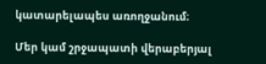կատարելապես առողջանում։

Մեր կամ շրջապատի վերաբերյալ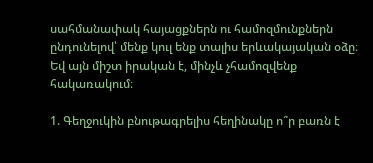սահմանափակ հայացքներն ու համոզմունքներն ընդունելով՝ մենք կուլ ենք տալիս երևակայական օձը։ Եվ այն միշտ իրական է, մինչև չհամոզվենք հակառակում։

1. Գեղջուկին բնութագրելիս հեղինակը ո՞ր բառն է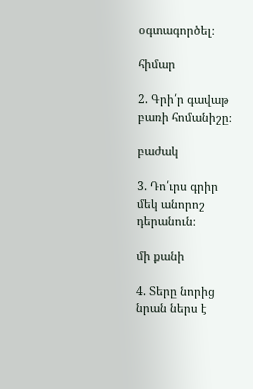օգտագործել։

հիմար

2. Գրի՛ր գավաթ բառի հոմանիշը։

բաժակ

3. Դո՛ւրս գրիր մեկ անորոշ դերանուն։

մի քանի

4. Տերը նորից նրան ներս է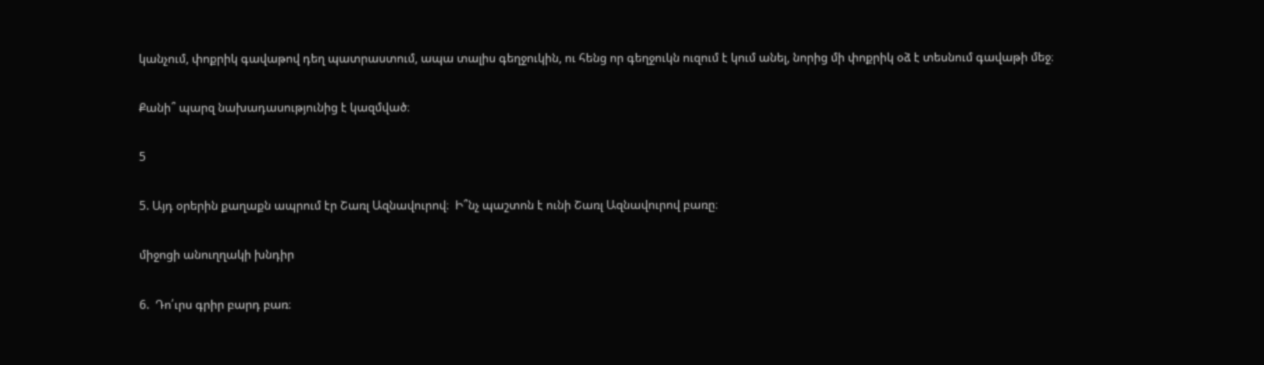կանչում, փոքրիկ գավաթով դեղ պատրաստում, ապա տալիս գեղջուկին, ու հենց որ գեղջուկն ուզում է կում անել, նորից մի փոքրիկ օձ է տեսնում գավաթի մեջ։

Քանի՞ պարզ նախադասությունից է կազմված։

5

5. Այդ օրերին քաղաքն ապրում էր Շառլ Ազնավուրով։  Ի՞նչ պաշտոն է ունի Շառլ Ազնավուրով բառը։

միջոցի անուղղակի խնդիր

6.  Դո՛ւրս գրիր բարդ բառ։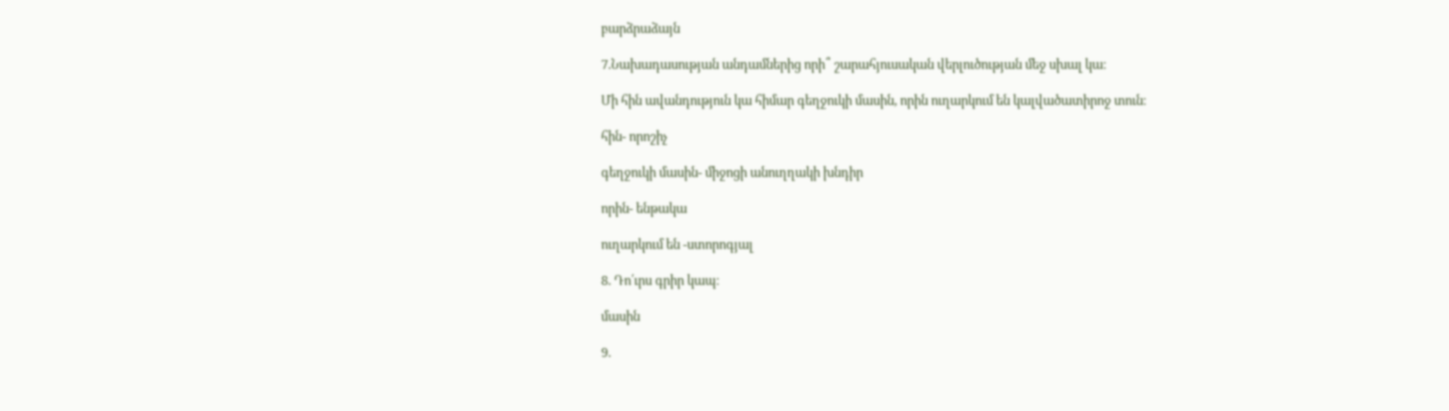բարձրաձայն

7.Նախադասության անդամներից որի՞ շարահյուսական վերլուծության մեջ սխալ կա։

Մի հին ավանդություն կա հիմար գեղջուկի մասին, որին ուղարկում են կալվածատիրոջ տուն։

հին- որոշիչ

գեղջուկի մասին- միջոցի անուղղակի խնդիր

որին- ենթակա

ուղարկում են -ստորոգյալ

8. Դո՛ւրս գրիր կապ։

մասին

9.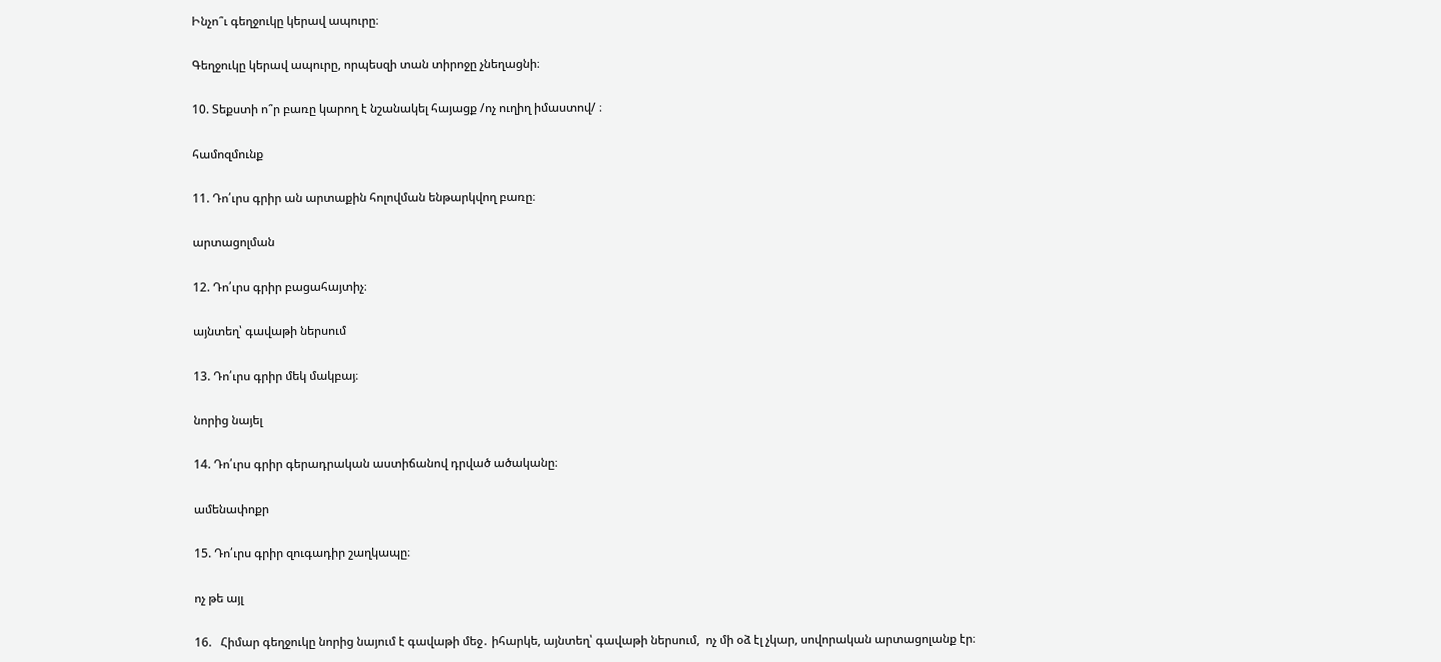Ինչո՞ւ գեղջուկը կերավ ապուրը։

Գեղջուկը կերավ ապուրը, որպեսզի տան տիրոջը չնեղացնի։

10. Տեքստի ո՞ր բառը կարող է նշանակել հայացք /ոչ ուղիղ իմաստով/ ։

համոզմունք

11. Դո՛ւրս գրիր ան արտաքին հոլովման ենթարկվող բառը։

արտացոլման

12. Դո՛ւրս գրիր բացահայտիչ։

այնտեղ՝ գավաթի ներսում

13. Դո՛ւրս գրիր մեկ մակբայ։

նորից նայել

14. Դո՛ւրս գրիր գերադրական աստիճանով դրված ածականը։

ամենափոքր

15. Դո՛ւրս գրիր զուգադիր շաղկապը։

ոչ թե այլ

16.   Հիմար գեղջուկը նորից նայում է գավաթի մեջ․ իհարկե, այնտեղ՝ գավաթի ներսում,  ոչ մի օձ էլ չկար, սովորական արտացոլանք էր։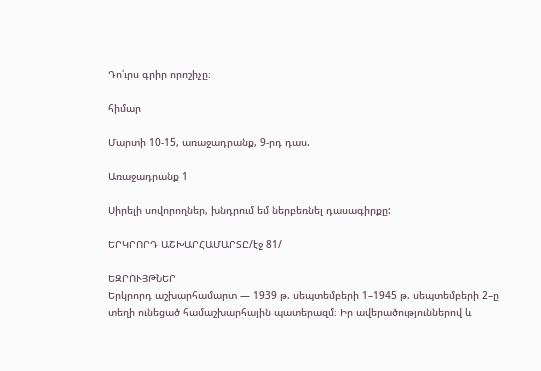Դո՛ւրս գրիր որոշիչը։

հիմար

Մարտի 10-15, առաջադրանք, 9-րդ դաս.

Առաջադրանք 1

Սիրելի սովորողներ, խնդրում եմ ներբեռնել դասագիրքը:

ԵՐԿՐՈՐԴ ԱՇԽԱՐՀԱՄԱՐՏԸ/էջ 81/

ԵԶՐՈՒՅԹՆԵՐ
Երկրորդ աշխարհամարտ — 1939 թ. սեպտեմբերի 1–1945 թ. սեպտեմբերի 2–ը
տեղի ունեցած համաշխարհային պատերազմ։ Իր ավերածություններով և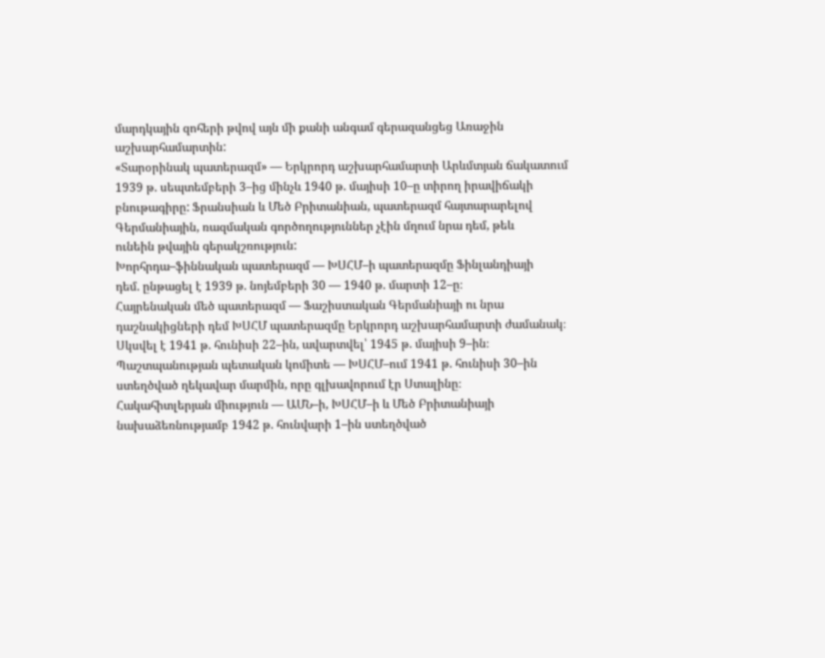մարդկային զոհերի թվով այն մի քանի անգամ գերազանցեց Առաջին աշխարհամարտին:
«Տարօրինակ պատերազմ» — Երկրորդ աշխարհամարտի Արևմտյան ճակատում 1939 թ. սեպտեմբերի 3–ից մինչև 1940 թ. մայիսի 10–ը տիրող իրավիճակի բնութագիրը: Ֆրանսիան և Մեծ Բրիտանիան, պատերազմ հայտարարելով Գերմանիային, ռազմական գործողություններ չէին մղում նրա դեմ, թեև
ունեին թվային գերակշռություն:
Խորհրդա–ֆիննական պատերազմ — ԽՍՀՄ–ի պատերազմը Ֆինլանդիայի
դեմ. ընթացել է 1939 թ. նոյեմբերի 30 — 1940 թ. մարտի 12–ը։
Հայրենական մեծ պատերազմ — Ֆաշիստական Գերմանիայի ու նրա դաշնակիցների դեմ ԽՍՀՄ պատերազմը Երկրորդ աշխարհամարտի ժամանակ։
Սկսվել է 1941 թ. հունիսի 22–ին, ավարտվել՝ 1945 թ. մայիսի 9–ին։
Պաշտպանության պետական կոմիտե — ԽՍՀՄ–ում 1941 թ. հունիսի 30–ին
ստեղծված ղեկավար մարմին, որը գլխավորում էր Ստալինը։
Հակահիտլերյան միություն — ԱՄՆ–ի, ԽՍՀՄ–ի և Մեծ Բրիտանիայի նախաձեռնությամբ 1942 թ. հունվարի 1–ին ստեղծված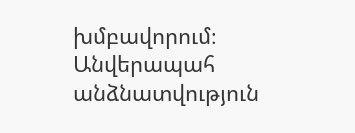խմբավորում։
Անվերապահ անձնատվություն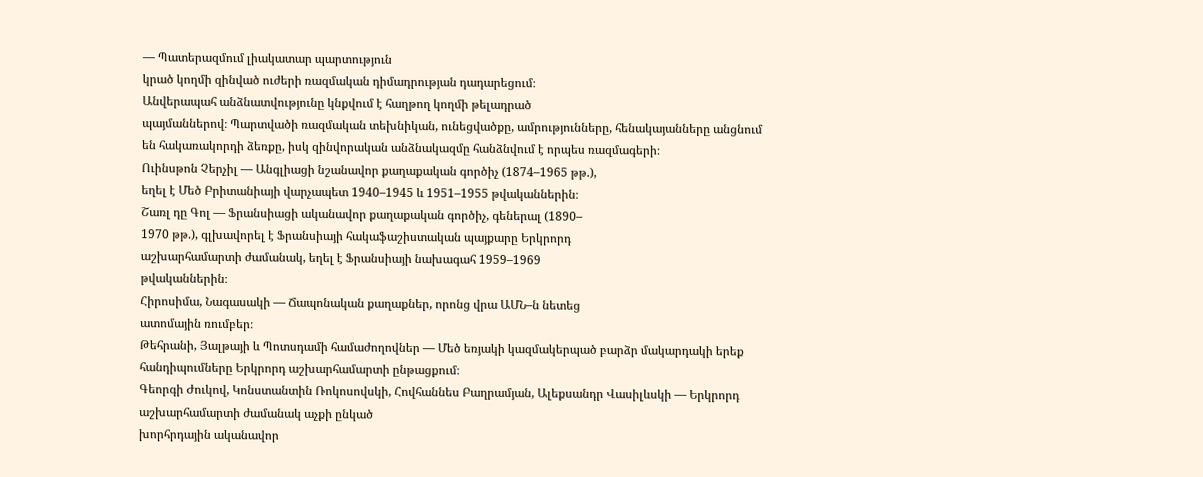— Պատերազմում լիակատար պարտություն
կրած կողմի զինված ուժերի ռազմական դիմադրության դադարեցում։
Անվերապահ անձնատվությունը կնքվում է հաղթող կողմի թելադրած
պայմաններով։ Պարտվածի ռազմական տեխնիկան, ունեցվածքը, ամրությունները, հենակայանները անցնում են հակառակորդի ձեռքը, իսկ զինվորական անձնակազմը հանձնվում է որպես ռազմագերի։
Ուինսթոն Չերչիլ — Անգլիացի նշանավոր քաղաքական գործիչ (1874–1965 թթ.),
եղել է Մեծ Բրիտանիայի վարչապետ 1940–1945 և 1951–1955 թվականներին։
Շառլ դը Գոլ — Ֆրանսիացի ականավոր քաղաքական գործիչ, գեներալ (1890–
1970 թթ.), գլխավորել է Ֆրանսիայի հակաֆաշիստական պայքարը Երկրորդ
աշխարհամարտի ժամանակ, եղել է Ֆրանսիայի նախագահ 1959–1969
թվականներին։
Հիրոսիմա, Նագասակի — Ճապոնական քաղաքներ, որոնց վրա ԱՄՆ–ն նետեց
ատոմային ռումբեր։
Թեհրանի, Յալթայի և Պոտսդամի համաժողովներ — Մեծ եռյակի կազմակերպած բարձր մակարդակի երեք հանդիպումները Երկրորդ աշխարհամարտի ընթացքում։
Գեորգի Ժուկով, Կոնստանտին Ռոկոսովսկի, Հովհաննես Բաղրամյան, Ալեքսանդր Վասիլևսկի — Երկրորդ աշխարհամարտի ժամանակ աչքի ընկած
խորհրդային ականավոր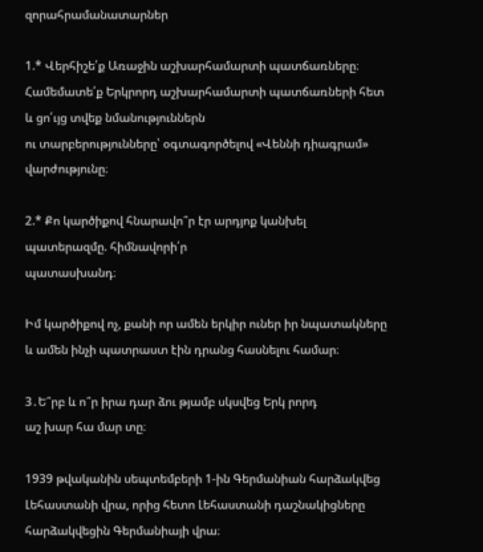զորահրամանատարներ

1.* Վերհիշե՛ք Առաջին աշխարհամարտի պատճառները։ Համեմատե՛ք Երկրորդ աշխարհամարտի պատճառների հետ և ցո՛ւյց տվեք նմանություններն
ու տարբերությունները՝ օգտագործելով «Վեննի դիագրամ» վարժությունը։

2.* Քո կարծիքով հնարավո՞ր էր արդյոք կանխել պատերազմը. հիմնավորի՛ր
պատասխանդ։

Իմ կարծիքով ոչ, քանի որ ամեն երկիր ուներ իր նպատակները և ամեն ինչի պատրաստ էին դրանց հասնելու համար։

3․Ե՞րբ և ո՞ր իրա դար ձու թյամբ սկսվեց Երկ րորդ
աշ խար հա մար տը։

1939 թվականին սեպտեմբերի 1-ին Գերմանիան հարձակվեց Լեհաստանի վրա, որից հետո Լեհաստանի դաշնակիցները հարձակվեցին Գերմանիայի վրա։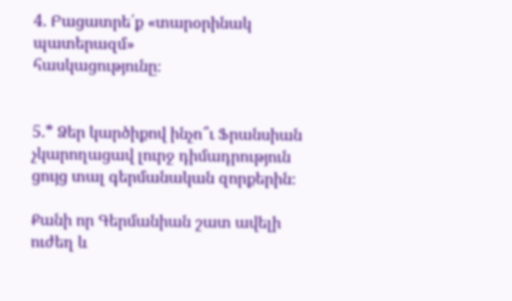4. Բացատրե՛ք «տարօրինակ պատերազմ»
հասկացությունը։


5.* Ձեր կարծիքով ինչո՞ւ Ֆրանսիան չկարողացավ լուրջ դիմադրություն ցույց տալ գերմանական զորքերին։

Քանի որ Գերմանիան շատ ավելի ուժեղ և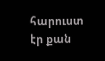հարուստ էր քան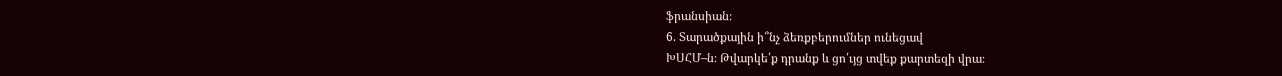ֆրանսիան։
6. Տարածքային ի՞նչ ձեռքբերումներ ունեցավ
ԽՍՀՄ–ն։ Թվարկե՛ք դրանք և ցո՛ւյց տվեք քարտեզի վրա։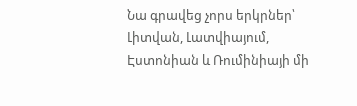Նա գրավեց չորս երկրներ՝ Լիտվան, Լատվիայում, Էստոնիան և Ռումինիայի մի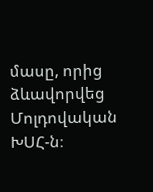մասը, որից ձևավորվեց Մոլդովական ԽՍՀ-ն։